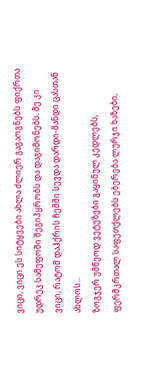ვიცი, ვიცი ეს სიტყვები ახლა ძლიერ გაგაოგნებს ფიქრთა უდრეკ სამეფოში შეგიპყრობს და დაგიმონებს. მე კი ვიცი, რატომ დაჰქრის ჩემში სევდა დარდი-მანდი ცასთან ახლოს...
ზოგჯერ უმწეოდ ვეტუზები გაყინულ კედლებს, ფერმკრთალ საფეთქლებს ებერება ლურჯი ხაზები,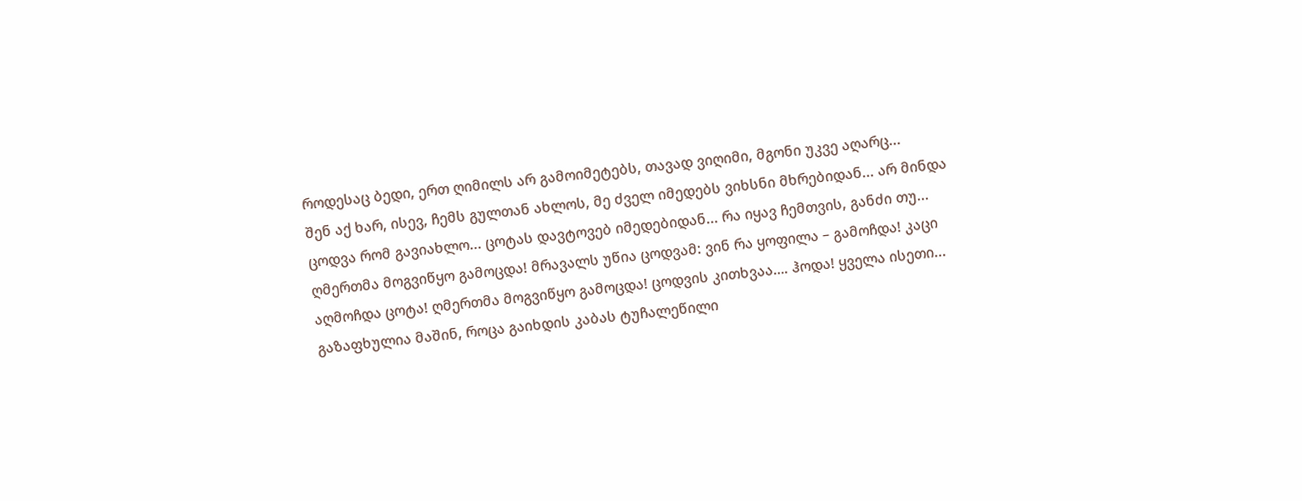როდესაც ბედი, ერთ ღიმილს არ გამოიმეტებს, თავად ვიღიმი, მგონი უკვე აღარც...
შენ აქ ხარ, ისევ, ჩემს გულთან ახლოს, მე ძველ იმედებს ვიხსნი მხრებიდან... არ მინდა ცოდვა რომ გავიახლო... ცოტას დავტოვებ იმედებიდან... რა იყავ ჩემთვის, განძი თუ...
ღმერთმა მოგვიწყო გამოცდა! მრავალს უწია ცოდვამ: ვინ რა ყოფილა – გამოჩდა! კაცი აღმოჩდა ცოტა! ღმერთმა მოგვიწყო გამოცდა! ცოდვის კითხვაა…. ჰოდა! ყველა ისეთი...
გაზაფხულია მაშინ, როცა გაიხდის კაბას ტუჩალეწილი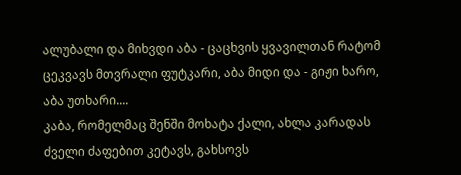ალუბალი და მიხვდი აბა - ცაცხვის ყვავილთან რატომ ცეკვავს მთვრალი ფუტკარი, აბა მიდი და - გიჟი ხარო, აბა უთხარი....
კაბა, რომელმაც შენში მოხატა ქალი, ახლა კარადას ძველი ძაფებით კეტავს, გახსოვს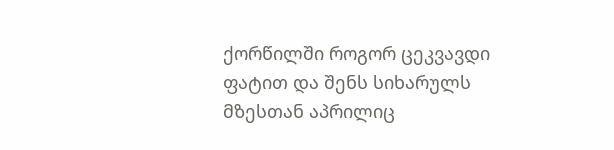ქორწილში როგორ ცეკვავდი ფატით და შენს სიხარულს მზესთან აპრილიც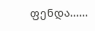ფენდა......